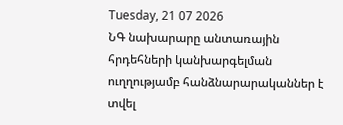Tuesday, 21 07 2026
ՆԳ նախարարը անտառային հրդեհների կանխարգելման ուղղությամբ հանձնարարականներ է տվել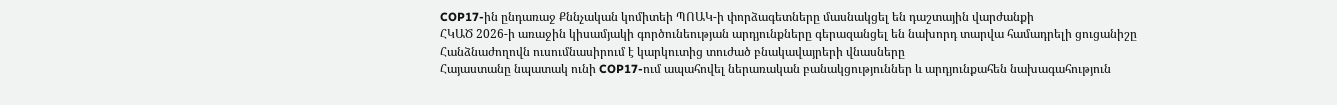COP17-ին ընդառաջ Քննչական կոմիտեի ՊՈԱԿ-ի փորձագետները մասնակցել են դաշտային վարժանքի
ՀԿԱԾ 2026-ի առաջին կիսամյակի գործունեության արդյունքները գերազանցել են նախորդ տարվա համադրելի ցուցանիշը
Հանձնաժողովն ուսումնասիրում է կարկուտից տուժած բնակավայրերի վնասները
Հայաստանը նպատակ ունի COP17-ում ապահովել ներառական բանակցություններ և արդյունքահեն նախագահություն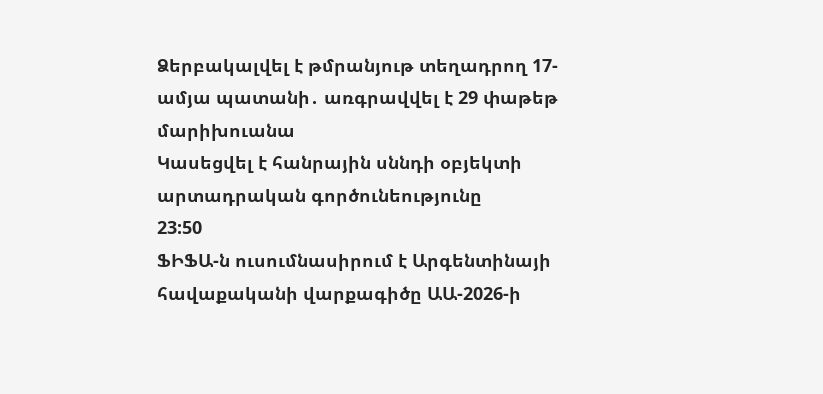Ձերբակալվել է թմրանյութ տեղադրող 17-ամյա պատանի․ առգրավվել է 29 փաթեթ մարիխուանա
Կասեցվել է հանրային սննդի օբյեկտի արտադրական գործունեությունը
23:50
ՖԻՖԱ-ն ուսումնասիրում է Արգենտինայի հավաքականի վարքագիծը ԱԱ-2026-ի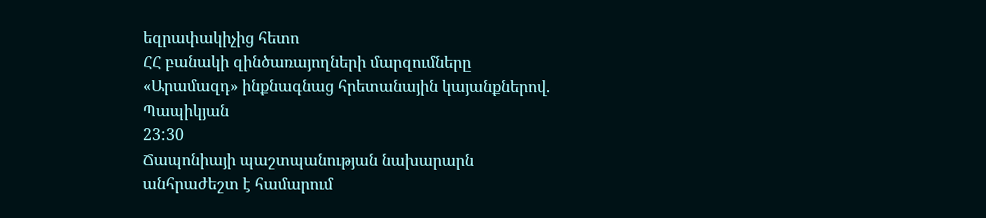եզրափակիչից հետո
ՀՀ բանակի զինծառայողների մարզումները «Արամազդ» ինքնագնաց հրետանային կայանքներով. Պապիկյան
23:30
Ճապոնիայի պաշտպանության նախարարն անհրաժեշտ է համարում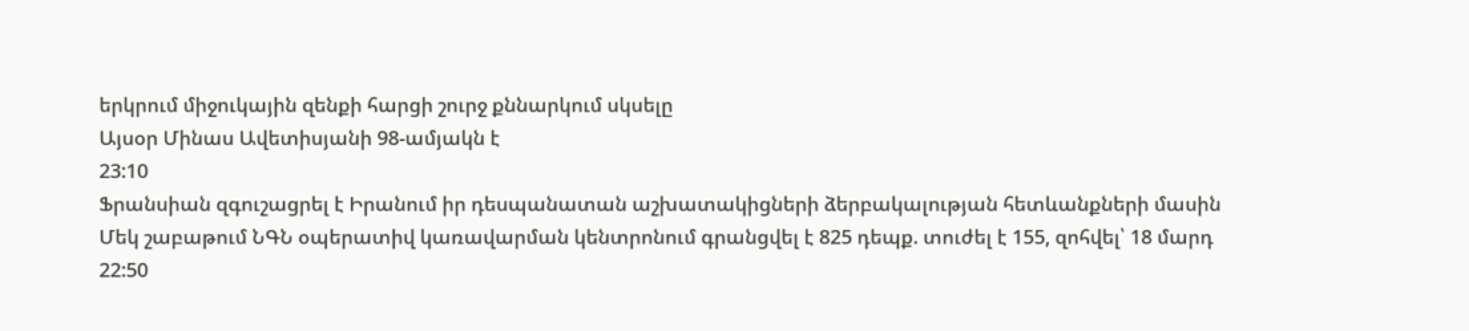երկրում միջուկային զենքի հարցի շուրջ քննարկում սկսելը
Այսօր Մինաս Ավետիսյանի 98-ամյակն է
23:10
Ֆրանսիան զգուշացրել է Իրանում իր դեսպանատան աշխատակիցների ձերբակալության հետևանքների մասին
Մեկ շաբաթում ՆԳՆ օպերատիվ կառավարման կենտրոնում գրանցվել է 825 դեպք. տուժել է 155, զոհվել՝ 18 մարդ
22:50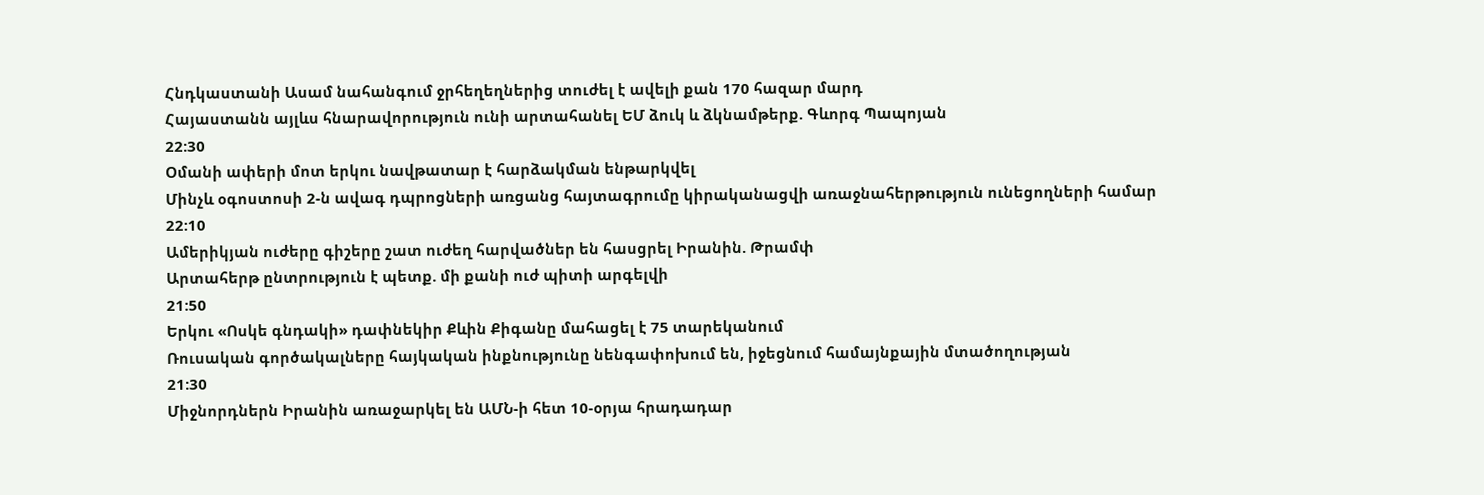Հնդկաստանի Ասամ նահանգում ջրհեղեղներից տուժել է ավելի քան 170 հազար մարդ
Հայաստանն այլևս հնարավորություն ունի արտահանել ԵՄ ձուկ և ձկնամթերք. Գևորգ Պապոյան
22:30
Օմանի ափերի մոտ երկու նավթատար է հարձակման ենթարկվել
Մինչև օգոստոսի 2-ն ավագ դպրոցների առցանց հայտագրումը կիրականացվի առաջնահերթություն ունեցողների համար
22:10
Ամերիկյան ուժերը գիշերը շատ ուժեղ հարվածներ են հասցրել Իրանին. Թրամփ
Արտահերթ ընտրություն է պետք. մի քանի ուժ պիտի արգելվի
21:50
Երկու «Ոսկե գնդակի» դափնեկիր Քևին Քիգանը մահացել է 75 տարեկանում
Ռուսական գործակալները հայկական ինքնությունը նենգափոխում են, իջեցնում համայնքային մտածողության
21:30
Միջնորդներն Իրանին առաջարկել են ԱՄՆ-ի հետ 10-օրյա հրադադար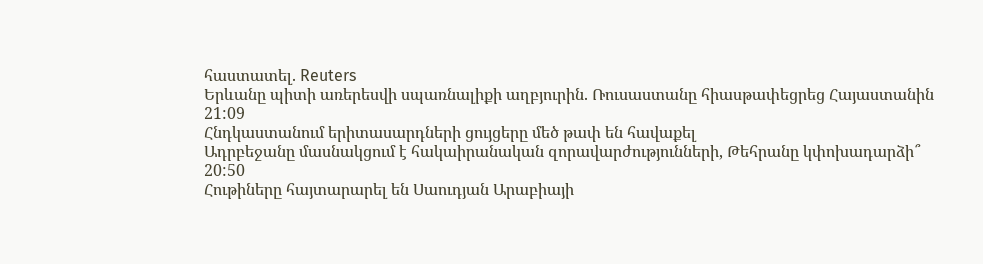հաստատել. Reuters
Երևանը պիտի առերեսվի սպառնալիքի աղբյուրին. Ռուսաստանը հիասթափեցրեց Հայաստանին
21:09
Հնդկաստանում երիտասարդների ցույցերը մեծ թափ են հավաքել
Ադրբեջանը մասնակցում է հակաիրանական զորավարժությունների, Թեհրանը կփոխադարձի՞
20:50
Հութիները հայտարարել են Սաուդյան Արաբիայի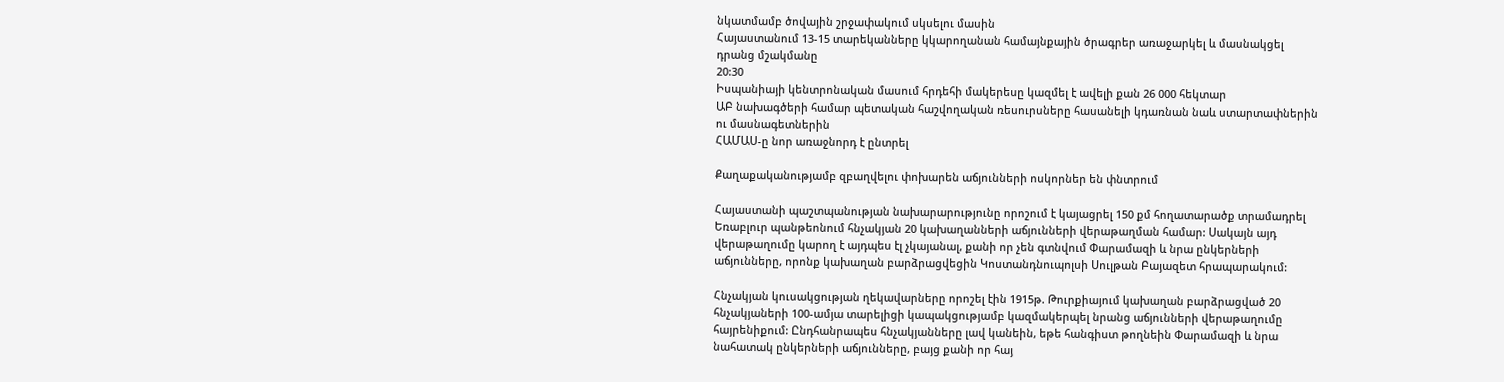նկատմամբ ծովային շրջափակում սկսելու մասին
Հայաստանում 13-15 տարեկանները կկարողանան համայնքային ծրագրեր առաջարկել և մասնակցել դրանց մշակմանը
20:30
Իսպանիայի կենտրոնական մասում հրդեհի մակերեսը կազմել է ավելի քան 26 000 հեկտար
ԱԲ նախագծերի համար պետական հաշվողական ռեսուրսները հասանելի կդառնան նաև ստարտափներին ու մասնագետներին
ՀԱՄԱՍ-ը նոր առաջնորդ է ընտրել

Քաղաքականությամբ զբաղվելու փոխարեն աճյունների ոսկորներ են փնտրում

Հայաստանի պաշտպանության նախարարությունը որոշում է կայացրել 150 քմ հողատարածք տրամադրել Եռաբլուր պանթեոնում հնչակյան 20 կախաղանների աճյունների վերաթաղման համար: Սակայն այդ վերաթաղումը կարող է այդպես էլ չկայանալ, քանի որ չեն գտնվում Փարամազի և նրա ընկերների աճյունները, որոնք կախաղան բարձրացվեցին Կոստանդնուպոլսի Սուլթան Բայազետ հրապարակում:

Հնչակյան կուսակցության ղեկավարները որոշել էին 1915թ. Թուրքիայում կախաղան բարձրացված 20 հնչակյաների 100-ամյա տարելիցի կապակցությամբ կազմակերպել նրանց աճյունների վերաթաղումը հայրենիքում: Ընդհանրապես հնչակյանները լավ կանեին, եթե հանգիստ թողնեին Փարամազի և նրա նահատակ ընկերների աճյունները, բայց քանի որ հայ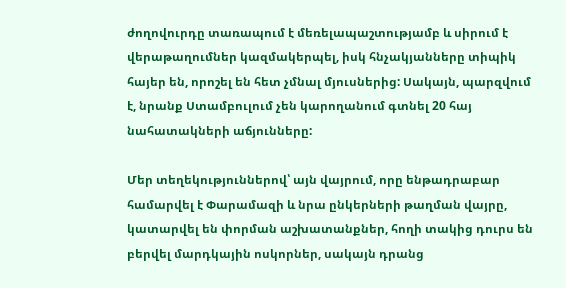ժողովուրդը տառապում է մեռելապաշտությամբ և սիրում է վերաթաղումներ կազմակերպել, իսկ հնչակյանները տիպիկ հայեր են, որոշել են հետ չմնալ մյուսներից: Սակայն, պարզվում է, նրանք Ստամբուլում չեն կարողանում գտնել 20 հայ նահատակների աճյունները:

Մեր տեղեկություններով՝ այն վայրում, որը ենթադրաբար համարվել է Փարամազի և նրա ընկերների թաղման վայրը, կատարվել են փորման աշխատանքներ, հողի տակից դուրս են բերվել մարդկային ոսկորներ, սակայն դրանց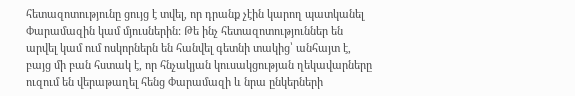հետազոտությունը ցույց է տվել, որ դրանք չէին կարող պատկանել Փարամազին կամ մյուսներին: Թե ինչ հետազոտություններ են արվել կամ ում ոսկորներն են հանվել գետնի տակից՝ անհայտ է, բայց մի բան հստակ է, որ հնչակյան կուսակցության ղեկավարները ուզում են վերաթաղել հենց Փարամազի և նրա ընկերների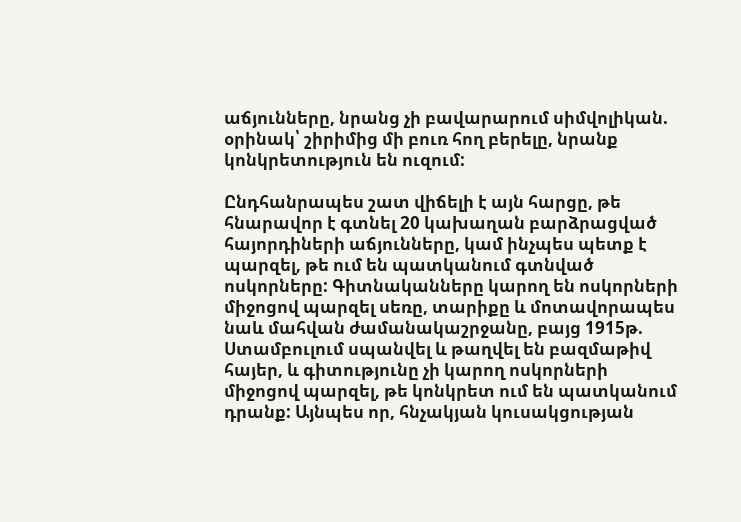աճյունները, նրանց չի բավարարում սիմվոլիկան. օրինակ՝ շիրիմից մի բուռ հող բերելը, նրանք կոնկրետություն են ուզում:

Ընդհանրապես շատ վիճելի է այն հարցը, թե հնարավոր է գտնել 20 կախաղան բարձրացված հայորդիների աճյունները, կամ ինչպես պետք է պարզել, թե ում են պատկանում գտնված ոսկորները: Գիտնականները կարող են ոսկորների միջոցով պարզել սեռը, տարիքը և մոտավորապես նաև մահվան ժամանակաշրջանը, բայց 1915թ. Ստամբուլում սպանվել և թաղվել են բազմաթիվ հայեր, և գիտությունը չի կարող ոսկորների միջոցով պարզել, թե կոնկրետ ում են պատկանում դրանք: Այնպես որ, հնչակյան կուսակցության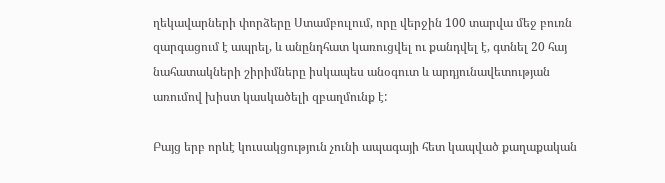ղեկավարների փորձերը Ստամբուլում, որը վերջին 100 տարվա մեջ բուռն զարգացում է ապրել, և անընդհատ կառուցվել ու քանդվել է, գտնել 20 հայ նահատակների շիրիմները իսկապես անօգուտ և արդյունավետության առումով խիստ կասկածելի զբաղմունք է:

Բայց երբ որևէ կուսակցություն չունի ապագայի հետ կապված քաղաքական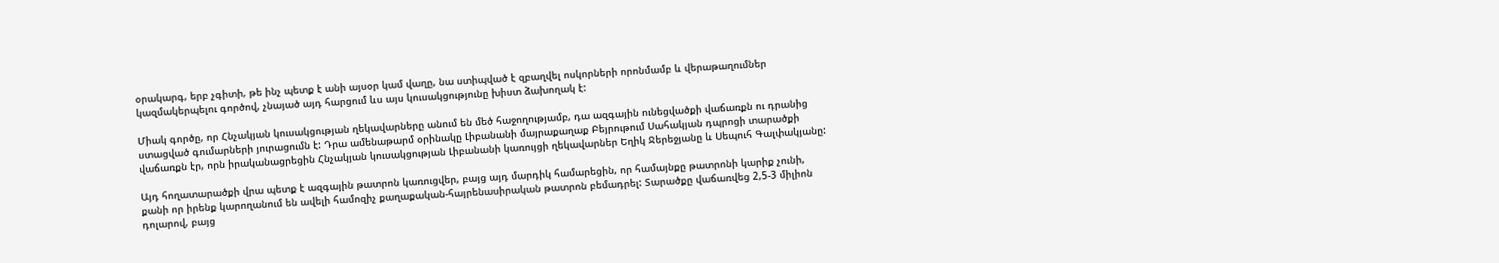օրակարգ, երբ չգիտի, թե ինչ պետք է անի այսօր կամ վաղը, նա ստիպված է զբաղվել ոսկորների որոնմամբ և վերաթաղումներ կազմակերպելու գործով, չնայած այդ հարցում ևս այս կուսակցությունը խիստ ձախողակ է:

Միակ գործը, որ Հնչակյան կուսակցության ղեկավարները անում են մեծ հաջողությամբ, դա ազգային ունեցվածքի վաճառքն ու դրանից ստացված գումարների յուրացումն է: Դրա ամենաթարմ օրինակը Լիբանանի մայրաքաղաք Բեյրութում Սահակյան դպրոցի տարածքի վաճառքն էր, որն իրականացրեցին Հնչակյան կուսակցության Լիբանանի կառույցի ղեկավարներ Եղիկ Ջերեջյանը և Սեպուհ Գալփակյանը:

Այդ հողատարածքի վրա պետք է ազգային թատրոն կառուցվեր, բայց այդ մարդիկ համարեցին, որ համայնքը թատրոնի կարիք չունի, քանի որ իրենք կարողանում են ավելի համոզիչ քաղաքական-հայրենասիրական թատրոն բեմադրել: Տարածքը վաճառվեց 2,5-3 միլիոն դոլարով, բայց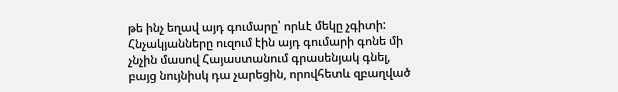թե ինչ եղավ այդ գումարը՝ որևէ մեկը չգիտի: Հնչակյանները ուզում էին այդ գումարի գոնե մի չնչին մասով Հայաստանում գրասենյակ գնել, բայց նույնիսկ դա չարեցին, որովհետև զբաղված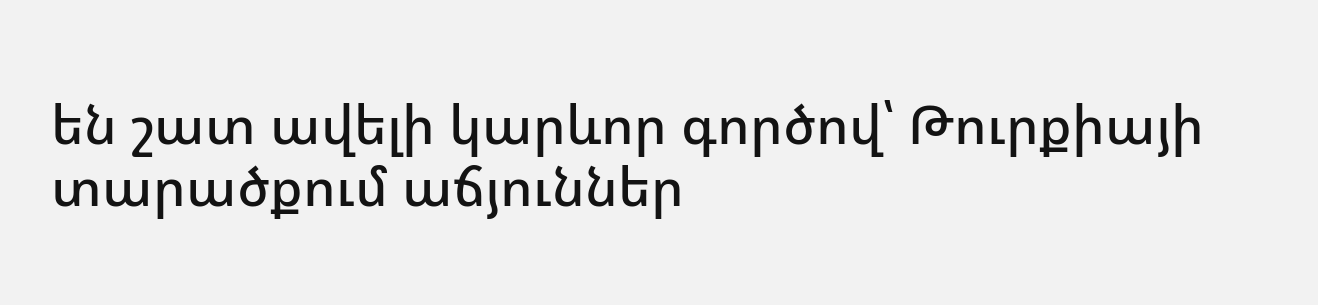են շատ ավելի կարևոր գործով՝ Թուրքիայի տարածքում աճյուններ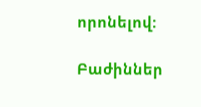որոնելով:

Բաժիններ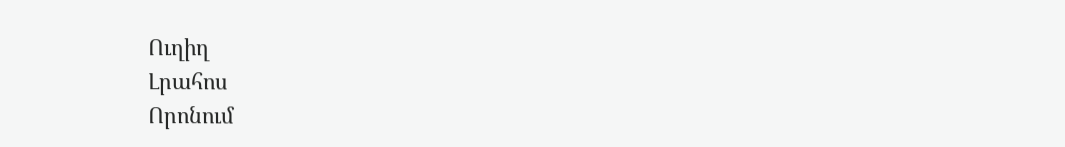Ուղիղ
Լրահոս
Որոնում